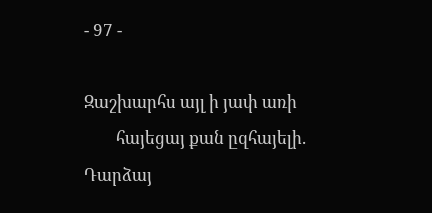- 97 -

Զաշխարհս այլ ի յափ առի
        հայեցայ քան ըզհայելի.
Դարձայ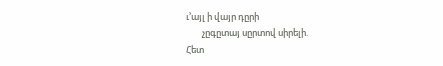ւ’այլ ի վայր դըրի
        չըգըտայ սըրտով սիրելի.
Հետ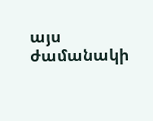այս ժամանակի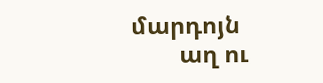մարդոյն
        աղ ու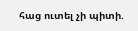հաց ուտել չի պիտի.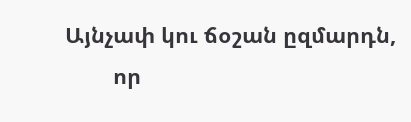Այնչափ կու ճօշան ըզմարդն,
        որ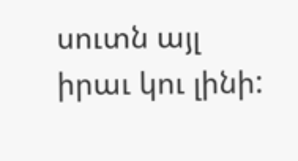սուտն այլ իրաւ կու լինի: